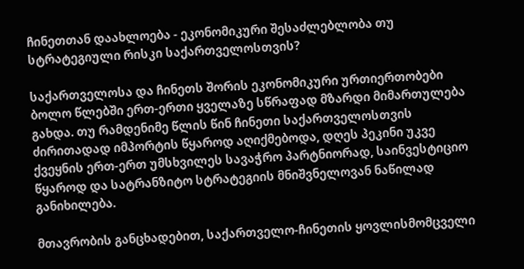ჩინეთთან დაახლოება - ეკონომიკური შესაძლებლობა თუ სტრატეგიული რისკი საქართველოსთვის?

საქართველოსა და ჩინეთს შორის ეკონომიკური ურთიერთობები ბოლო წლებში ერთ-ერთი ყველაზე სწრაფად მზარდი მიმართულება გახდა. თუ რამდენიმე წლის წინ ჩინეთი საქართველოსთვის ძირითადად იმპორტის წყაროდ აღიქმებოდა, დღეს პეკინი უკვე ქვეყნის ერთ-ერთ უმსხვილეს სავაჭრო პარტნიორად, საინვესტიციო წყაროდ და სატრანზიტო სტრატეგიის მნიშვნელოვან ნაწილად განიხილება.

მთავრობის განცხადებით, საქართველო-ჩინეთის ყოვლისმომცველი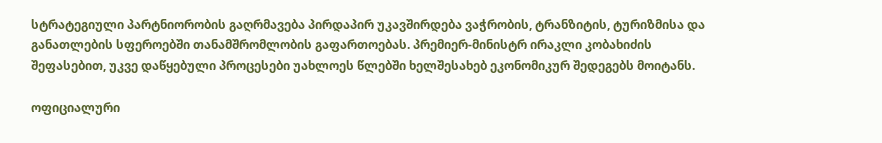სტრატეგიული პარტნიორობის გაღრმავება პირდაპირ უკავშირდება ვაჭრობის, ტრანზიტის, ტურიზმისა და განათლების სფეროებში თანამშრომლობის გაფართოებას. პრემიერ-მინისტრ ირაკლი კობახიძის შეფასებით, უკვე დაწყებული პროცესები უახლოეს წლებში ხელშესახებ ეკონომიკურ შედეგებს მოიტანს.

ოფიციალური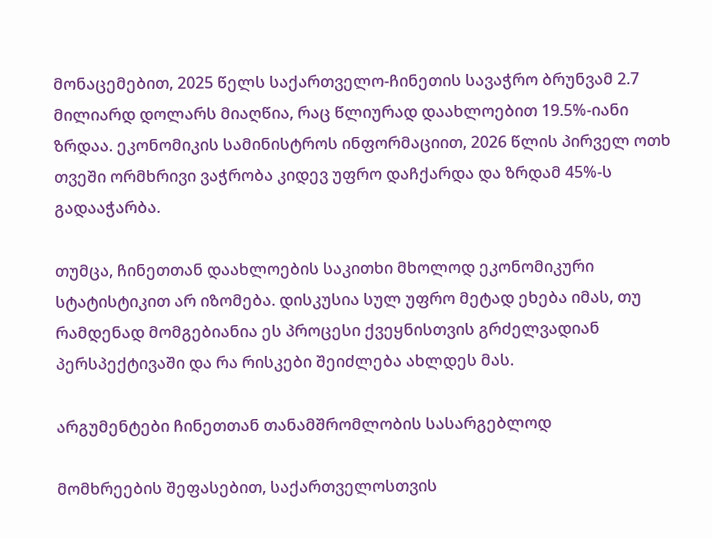მონაცემებით, 2025 წელს საქართველო-ჩინეთის სავაჭრო ბრუნვამ 2.7 მილიარდ დოლარს მიაღწია, რაც წლიურად დაახლოებით 19.5%-იანი ზრდაა. ეკონომიკის სამინისტროს ინფორმაციით, 2026 წლის პირველ ოთხ თვეში ორმხრივი ვაჭრობა კიდევ უფრო დაჩქარდა და ზრდამ 45%-ს გადააჭარბა.

თუმცა, ჩინეთთან დაახლოების საკითხი მხოლოდ ეკონომიკური სტატისტიკით არ იზომება. დისკუსია სულ უფრო მეტად ეხება იმას, თუ რამდენად მომგებიანია ეს პროცესი ქვეყნისთვის გრძელვადიან პერსპექტივაში და რა რისკები შეიძლება ახლდეს მას.

არგუმენტები ჩინეთთან თანამშრომლობის სასარგებლოდ

მომხრეების შეფასებით, საქართველოსთვის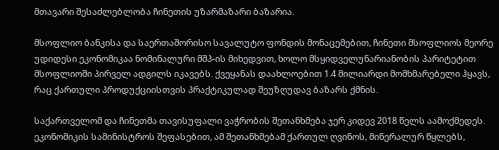მთავარი შესაძლებლობა ჩინეთის უზარმაზარი ბაზარია.

მსოფლიო ბანკისა და საერთაშორისო სავალუტო ფონდის მონაცემებით, ჩინეთი მსოფლიოს მეორე უდიდესი ეკონომიკაა ნომინალური მშპ-ის მიხედვით, ხოლო მსყიდველუნარიანობის პარიტეტით მსოფლიოში პირველ ადგილს იკავებს. ქვეყანას დაახლოებით 1.4 მილიარდი მომხმარებელი ჰყავს, რაც ქართული პროდუქციისთვის პრაქტიკულად შეუზღუდავ ბაზარს ქმნის.

საქართველომ და ჩინეთმა თავისუფალი ვაჭრობის შეთანხმება ჯერ კიდევ 2018 წელს აამოქმედეს. ეკონომიკის სამინისტროს შეფასებით, ამ შეთანხმებამ ქართულ ღვინოს, მინერალურ წყლებს,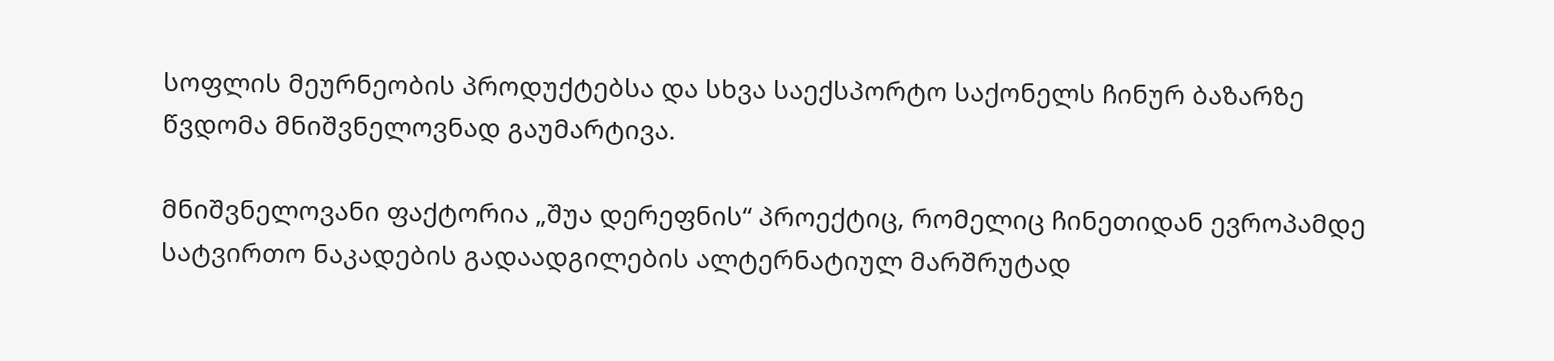სოფლის მეურნეობის პროდუქტებსა და სხვა საექსპორტო საქონელს ჩინურ ბაზარზე წვდომა მნიშვნელოვნად გაუმარტივა.

მნიშვნელოვანი ფაქტორია „შუა დერეფნის“ პროექტიც, რომელიც ჩინეთიდან ევროპამდე სატვირთო ნაკადების გადაადგილების ალტერნატიულ მარშრუტად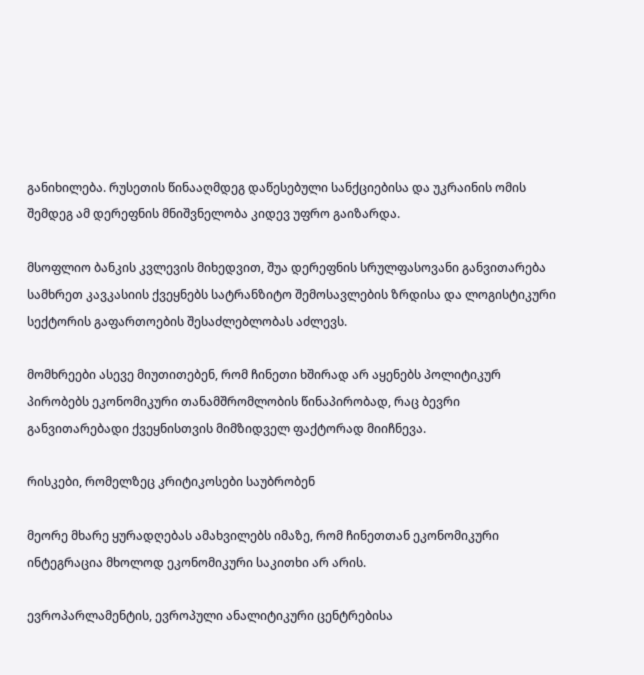განიხილება. რუსეთის წინააღმდეგ დაწესებული სანქციებისა და უკრაინის ომის შემდეგ ამ დერეფნის მნიშვნელობა კიდევ უფრო გაიზარდა.

მსოფლიო ბანკის კვლევის მიხედვით, შუა დერეფნის სრულფასოვანი განვითარება სამხრეთ კავკასიის ქვეყნებს სატრანზიტო შემოსავლების ზრდისა და ლოგისტიკური სექტორის გაფართოების შესაძლებლობას აძლევს.

მომხრეები ასევე მიუთითებენ, რომ ჩინეთი ხშირად არ აყენებს პოლიტიკურ პირობებს ეკონომიკური თანამშრომლობის წინაპირობად, რაც ბევრი განვითარებადი ქვეყნისთვის მიმზიდველ ფაქტორად მიიჩნევა.

რისკები, რომელზეც კრიტიკოსები საუბრობენ

მეორე მხარე ყურადღებას ამახვილებს იმაზე, რომ ჩინეთთან ეკონომიკური ინტეგრაცია მხოლოდ ეკონომიკური საკითხი არ არის.

ევროპარლამენტის, ევროპული ანალიტიკური ცენტრებისა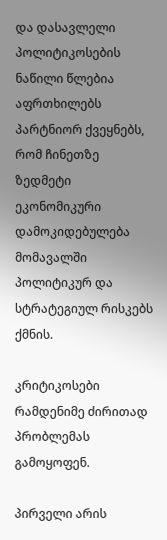და დასავლელი პოლიტიკოსების ნაწილი წლებია აფრთხილებს პარტნიორ ქვეყნებს, რომ ჩინეთზე ზედმეტი ეკონომიკური დამოკიდებულება მომავალში პოლიტიკურ და სტრატეგიულ რისკებს ქმნის.

კრიტიკოსები რამდენიმე ძირითად პრობლემას გამოყოფენ.

პირველი არის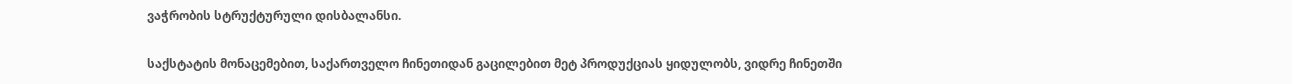ვაჭრობის სტრუქტურული დისბალანსი.

საქსტატის მონაცემებით, საქართველო ჩინეთიდან გაცილებით მეტ პროდუქციას ყიდულობს, ვიდრე ჩინეთში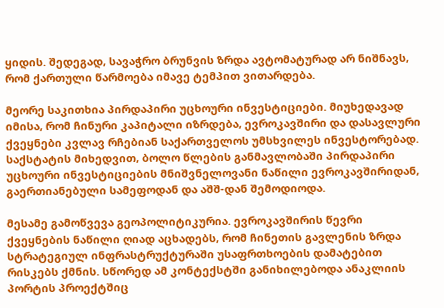ყიდის. შედეგად, სავაჭრო ბრუნვის ზრდა ავტომატურად არ ნიშნავს, რომ ქართული წარმოება იმავე ტემპით ვითარდება.

მეორე საკითხია პირდაპირი უცხოური ინვესტიციები. მიუხედავად იმისა, რომ ჩინური კაპიტალი იზრდება, ევროკავშირი და დასავლური ქვეყნები კვლავ რჩებიან საქართველოს უმსხვილეს ინვესტორებად. საქსტატის მიხედვით, ბოლო წლების განმავლობაში პირდაპირი უცხოური ინვესტიციების მნიშვნელოვანი ნაწილი ევროკავშირიდან, გაერთიანებული სამეფოდან და აშშ-დან შემოდიოდა.

მესამე გამოწვევა გეოპოლიტიკურია. ევროკავშირის წევრი ქვეყნების ნაწილი ღიად აცხადებს, რომ ჩინეთის გავლენის ზრდა სტრატეგიულ ინფრასტრუქტურაში უსაფრთხოების დამატებით რისკებს ქმნის. სწორედ ამ კონტექსტში განიხილებოდა ანაკლიის პორტის პროექტშიც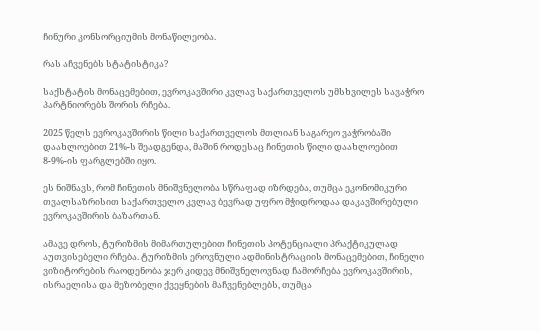ჩინური კონსორციუმის მონაწილეობა.

რას აჩვენებს სტატისტიკა?

საქსტატის მონაცემებით, ევროკავშირი კვლავ საქართველოს უმსხვილეს სავაჭრო პარტნიორებს შორის რჩება.

2025 წელს ევროკავშირის წილი საქართველოს მთლიან საგარეო ვაჭრობაში დაახლოებით 21%-ს შეადგენდა, მაშინ როდესაც ჩინეთის წილი დაახლოებით 8-9%-ის ფარგლებში იყო.

ეს ნიშნავს, რომ ჩინეთის მნიშვნელობა სწრაფად იზრდება, თუმცა ეკონომიკური თვალსაზრისით საქართველო კვლავ ბევრად უფრო მჭიდროდაა დაკავშირებული ევროკავშირის ბაზართან.

ამავე დროს, ტურიზმის მიმართულებით ჩინეთის პოტენციალი პრაქტიკულად აუთვისებელი რჩება. ტურიზმის ეროვნული ადმინისტრაციის მონაცემებით, ჩინელი ვიზიტორების რაოდენობა ჯერ კიდევ მნიშვნელოვნად ჩამორჩება ევროკავშირის, ისრაელისა და მეზობელი ქვეყნების მაჩვენებლებს, თუმცა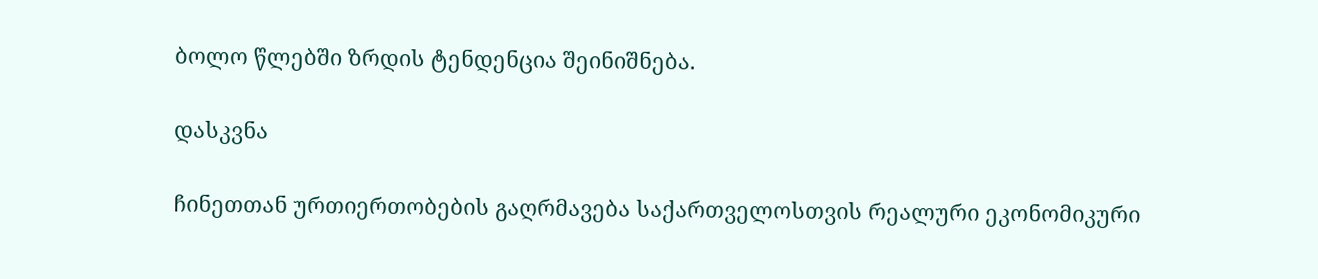ბოლო წლებში ზრდის ტენდენცია შეინიშნება.

დასკვნა

ჩინეთთან ურთიერთობების გაღრმავება საქართველოსთვის რეალური ეკონომიკური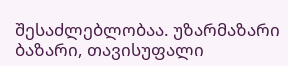შესაძლებლობაა. უზარმაზარი ბაზარი, თავისუფალი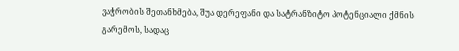ვაჭრობის შეთანხმება, შუა დერეფანი და სატრანზიტო პოტენციალი ქმნის გარემოს, სადაც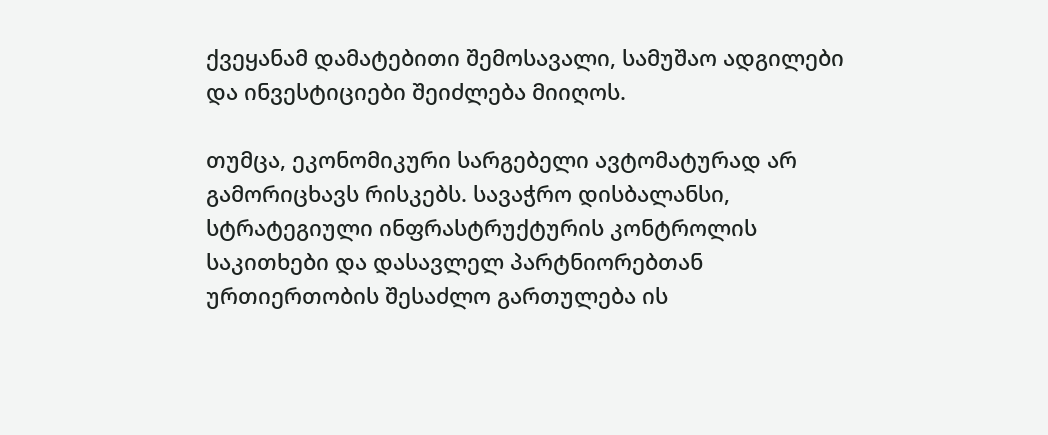ქვეყანამ დამატებითი შემოსავალი, სამუშაო ადგილები და ინვესტიციები შეიძლება მიიღოს.

თუმცა, ეკონომიკური სარგებელი ავტომატურად არ გამორიცხავს რისკებს. სავაჭრო დისბალანსი, სტრატეგიული ინფრასტრუქტურის კონტროლის საკითხები და დასავლელ პარტნიორებთან ურთიერთობის შესაძლო გართულება ის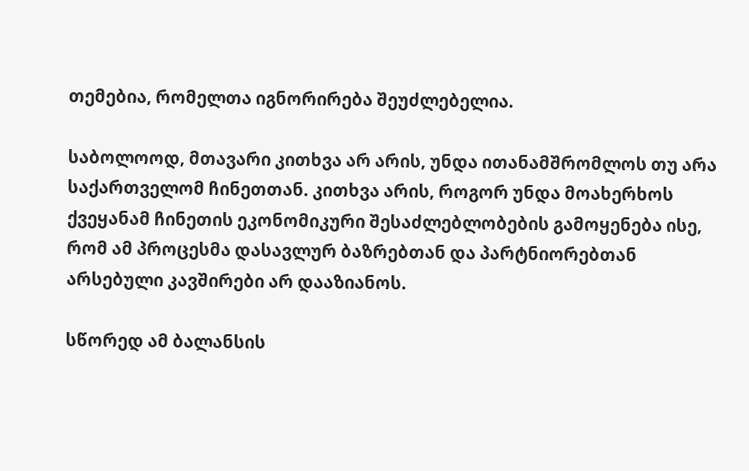თემებია, რომელთა იგნორირება შეუძლებელია.

საბოლოოდ, მთავარი კითხვა არ არის, უნდა ითანამშრომლოს თუ არა საქართველომ ჩინეთთან. კითხვა არის, როგორ უნდა მოახერხოს ქვეყანამ ჩინეთის ეკონომიკური შესაძლებლობების გამოყენება ისე, რომ ამ პროცესმა დასავლურ ბაზრებთან და პარტნიორებთან არსებული კავშირები არ დააზიანოს.

სწორედ ამ ბალანსის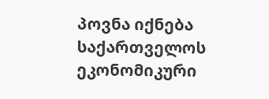პოვნა იქნება საქართველოს ეკონომიკური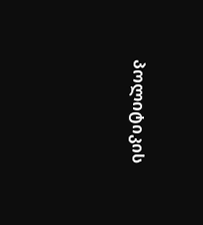პოლიტიკის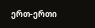ერთ-ერთი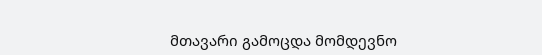მთავარი გამოცდა მომდევნო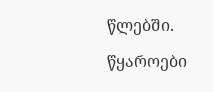წლებში.

წყაროები